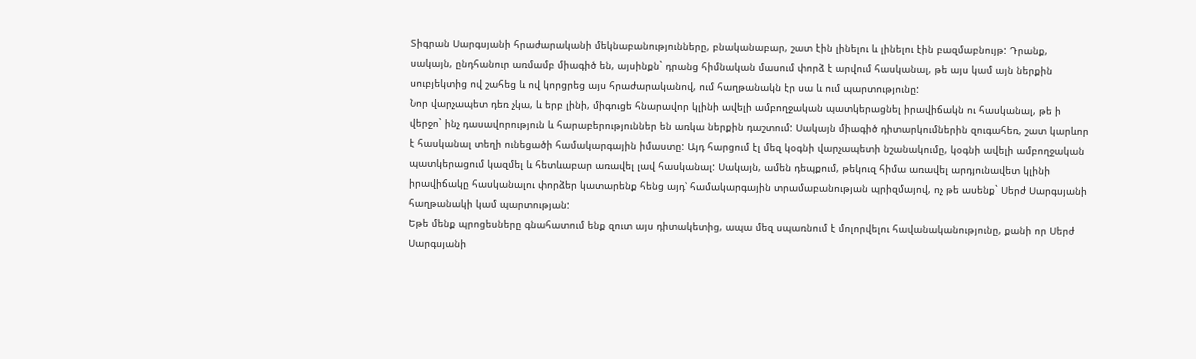Տիգրան Սարգսյանի հրաժարականի մեկնաբանությունները, բնականաբար, շատ էին լինելու և լինելու էին բազմաբնույթ: Դրանք, սակայն, ընդհանուր առմամբ միագիծ են, այսինքն` դրանց հիմնական մասում փորձ է արվում հասկանալ, թե այս կամ այն ներքին սուբյեկտից ով շահեց և ով կորցրեց այս հրաժարականով, ում հաղթանակն էր սա և ում պարտությունը:
Նոր վարչապետ դեռ չկա, և երբ լինի, միգուցե հնարավոր կլինի ավելի ամբողջական պատկերացնել իրավիճակն ու հասկանալ, թե ի վերջո` ինչ դասավորություն և հարաբերություններ են առկա ներքին դաշտում: Սակայն միագիծ դիտարկումներին զուգահեռ, շատ կարևոր է հասկանալ տեղի ունեցածի համակարգային իմաստը: Այդ հարցում էլ մեզ կօգնի վարչապետի նշանակումը, կօգնի ավելի ամբողջական պատկերացում կազմել և հետևաբար առավել լավ հասկանալ: Սակայն, ամեն դեպքում, թեկուզ հիմա առավել արդյունավետ կլինի իրավիճակը հասկանալու փորձեր կատարենք հենց այդ՝ համակարգային տրամաբանության պրիզմայով, ոչ թե ասենք` Սերժ Սարգսյանի հաղթանակի կամ պարտության:
Եթե մենք պրոցեսները գնահատում ենք զուտ այս դիտակետից, ապա մեզ սպառնում է մոլորվելու հավանականությունը, քանի որ Սերժ Սարգսյանի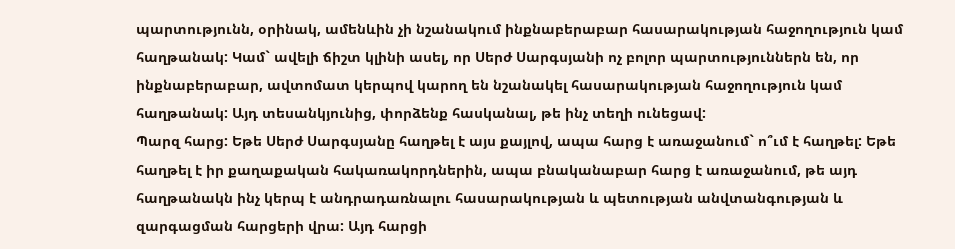պարտությունն, օրինակ, ամենևին չի նշանակում ինքնաբերաբար հասարակության հաջողություն կամ հաղթանակ: Կամ` ավելի ճիշտ կլինի ասել, որ Սերժ Սարգսյանի ոչ բոլոր պարտություններն են, որ ինքնաբերաբար, ավտոմատ կերպով կարող են նշանակել հասարակության հաջողություն կամ հաղթանակ: Այդ տեսանկյունից, փորձենք հասկանալ, թե ինչ տեղի ունեցավ:
Պարզ հարց: Եթե Սերժ Սարգսյանը հաղթել է այս քայլով, ապա հարց է առաջանում` ո՞ւմ է հաղթել: Եթե հաղթել է իր քաղաքական հակառակորդներին, ապա բնականաբար հարց է առաջանում, թե այդ հաղթանակն ինչ կերպ է անդրադառնալու հասարակության և պետության անվտանգության և զարգացման հարցերի վրա: Այդ հարցի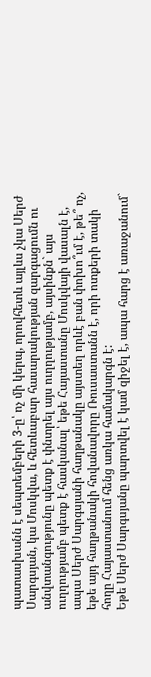պատասխանն է սեպտեմբերի 3-ը՝ ոչ մի կերպ, որովհետև այլևս չկա Սերժ Սարգսյան, կա Մոսկվա, և հետևաբար հասարակության զարգացումն ու անվտանգությունը պետք է փնտրել այս ուղղությամբ, այսինքն` այս ուղղությամբ պետք է հասկանալ՝ եթե Հայաստանը Մոսկվայի վասալն է, ապա Սերժ Սարգսյանի հաղթանակը այստեղ որևէ բան փոխո՞ւմ է, թե՞ ոչ, եթե այդ հաղթանակի հովանավորը Ռուսաստանն է, որի ոտքերի տակի հողը Հայաստանում հենց առկա համակարգն է:
Եթե Սերժ Սարգսյանը պարտվել է կամ զիջել է, ապա հարց է առաջանում`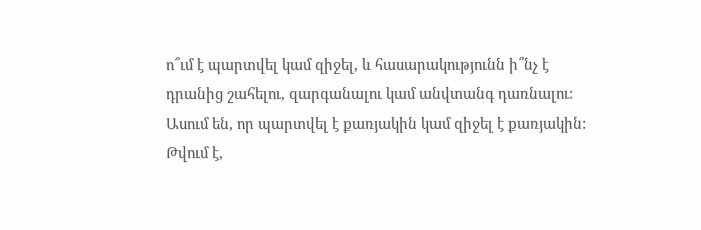ո՞ւմ է պարտվել կամ զիջել, և հասարակությունն ի՞նչ է դրանից շահելու, զարգանալու կամ անվտանգ դառնալու: Ասում են, որ պարտվել է քառյակին կամ զիջել է քառյակին: Թվում է,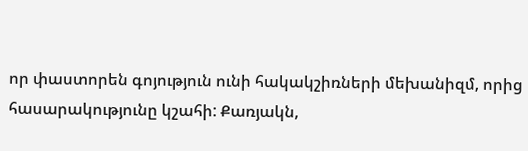որ փաստորեն գոյություն ունի հակակշիռների մեխանիզմ, որից հասարակությունը կշահի: Քառյակն,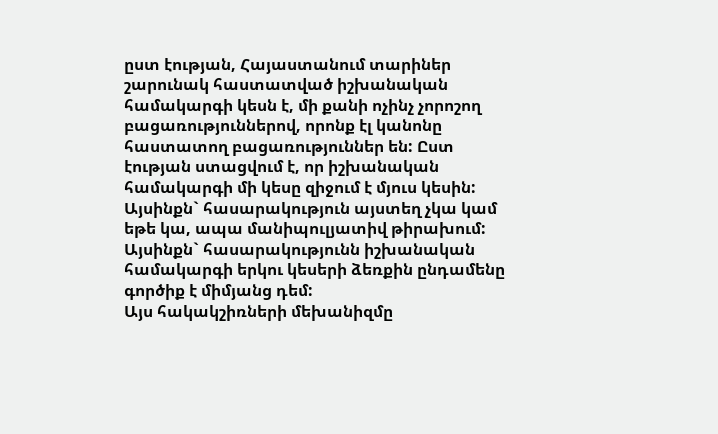ըստ էության, Հայաստանում տարիներ շարունակ հաստատված իշխանական համակարգի կեսն է, մի քանի ոչինչ չորոշող բացառություններով, որոնք էլ կանոնը հաստատող բացառություններ են: Ըստ էության ստացվում է, որ իշխանական համակարգի մի կեսը զիջում է մյուս կեսին: Այսինքն` հասարակություն այստեղ չկա կամ եթե կա, ապա մանիպուլյատիվ թիրախում: Այսինքն` հասարակությունն իշխանական համակարգի երկու կեսերի ձեռքին ընդամենը գործիք է միմյանց դեմ:
Այս հակակշիռների մեխանիզմը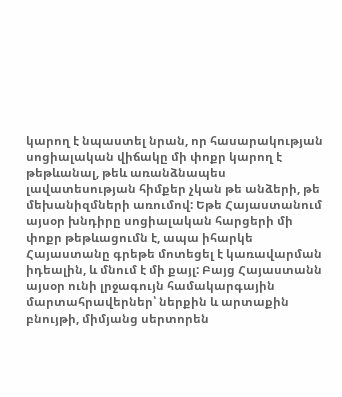կարող է նպաստել նրան, որ հասարակության սոցիալական վիճակը մի փոքր կարող է թեթևանալ, թեև առանձնապես լավատեսության հիմքեր չկան թե անձերի, թե մեխանիզմների առումով: Եթե Հայաստանում այսօր խնդիրը սոցիալական հարցերի մի փոքր թեթևացումն է, ապա իհարկե Հայաստանը գրեթե մոտեցել է կառավարման իդեալին, և մնում է մի քայլ: Բայց Հայաստանն այսօր ունի լրջագույն համակարգային մարտահրավերներ՝ ներքին և արտաքին բնույթի, միմյանց սերտորեն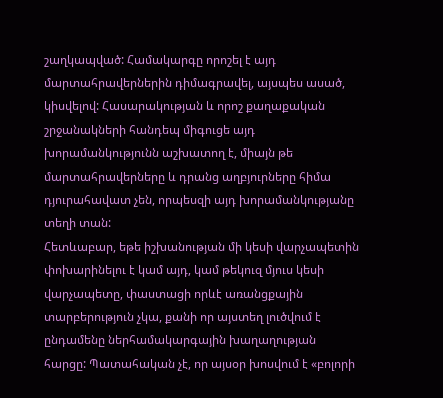շաղկապված: Համակարգը որոշել է այդ մարտահրավերներին դիմագրավել, այսպես ասած, կիսվելով: Հասարակության և որոշ քաղաքական շրջանակների հանդեպ միգուցե այդ խորամանկությունն աշխատող է, միայն թե մարտահրավերները և դրանց աղբյուրները հիմա դյուրահավատ չեն, որպեսզի այդ խորամանկությանը տեղի տան:
Հետևաբար, եթե իշխանության մի կեսի վարչապետին փոխարինելու է կամ այդ, կամ թեկուզ մյուս կեսի վարչապետը, փաստացի որևէ առանցքային տարբերություն չկա, քանի որ այստեղ լուծվում է ընդամենը ներհամակարգային խաղաղության հարցը: Պատահական չէ, որ այսօր խոսվում է «բոլորի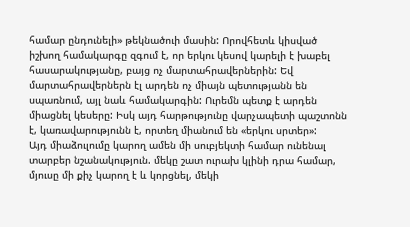համար ընդունելի» թեկնածուի մասին: Որովհետև կիսված իշխող համակարգը զգում է, որ երկու կեսով կարելի է խաբել հասարակությանը, բայց ոչ մարտահրավերներին: Եվ մարտահրավերներն էլ արդեն ոչ միայն պետությանն են սպառնում, այլ նաև համակարգին: Ուրեմն պետք է արդեն միացնել կեսերը: Իսկ այդ հարթությունը վարչապետի պաշտոնն է, կառավարությունն է, որտեղ միանում են «երկու սրտեր»:
Այդ միաձուլումը կարող ամեն մի սուբյեկտի համար ունենալ տարբեր նշանակություն. մեկը շատ ուրախ կլինի դրա համար, մյուսը մի քիչ կարող է և կորցնել, մեկի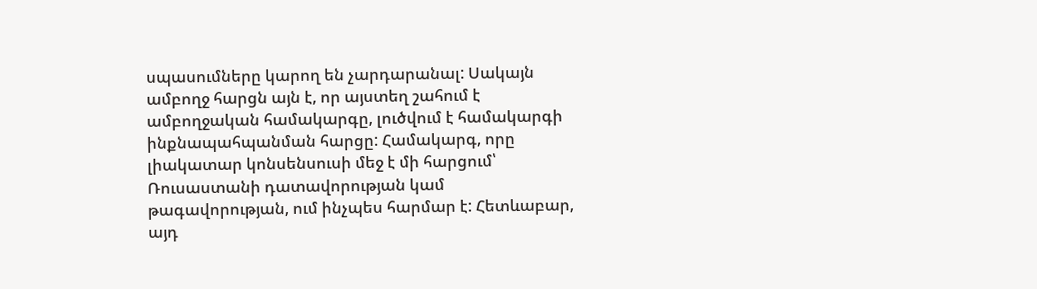սպասումները կարող են չարդարանալ: Սակայն ամբողջ հարցն այն է, որ այստեղ շահում է ամբողջական համակարգը, լուծվում է համակարգի ինքնապահպանման հարցը: Համակարգ, որը լիակատար կոնսենսուսի մեջ է մի հարցում՝ Ռուսաստանի դատավորության կամ թագավորության, ում ինչպես հարմար է: Հետևաբար, այդ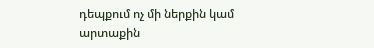դեպքում ոչ մի ներքին կամ արտաքին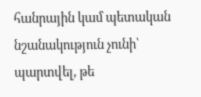հանրային կամ պետական նշանակություն չունի՝ պարտվել, թե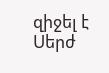զիջել է Սերժ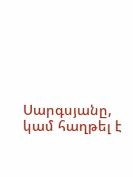Սարգսյանը, կամ հաղթել է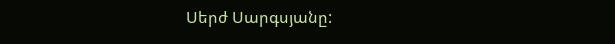Սերժ Սարգսյանը: